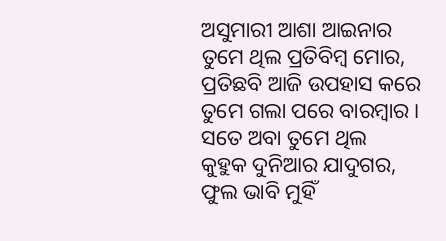ଅସୁମାରୀ ଆଶା ଆଇନାର
ତୁମେ ଥିଲ ପ୍ରତିବିମ୍ବ ମୋର,
ପ୍ରତିଛବି ଆଜି ଉପହାସ କରେ
ତୁମେ ଗଲା ପରେ ବାରମ୍ବାର।
ସତେ ଅବା ତୁମେ ଥିଲ
କୁହୁକ ଦୁନିଆର ଯାଦୁଗର,
ଫୁଲ ଭାବି ମୁହିଁ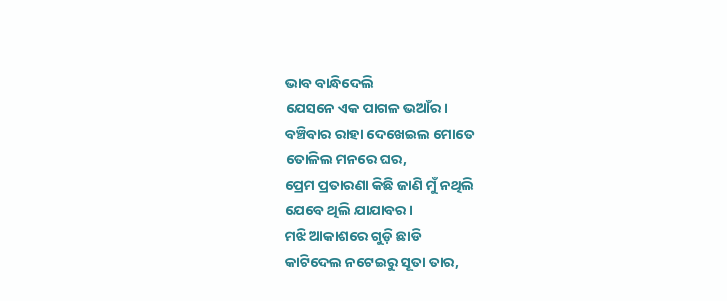ଭାବ ବାନ୍ଧିଦେଲି
ଯେସନେ ଏକ ପାଗଳ ଭଆଁର।
ବଞ୍ଚିବାର ରାହା ଦେଖେଇଲ ମୋତେ
ତୋଳିଲ ମନରେ ଘର,
ପ୍ରେମ ପ୍ରତାରଣା କିଛି ଜାଣି ମୁଁ ନଥିଲି
ଯେବେ ଥିଲି ଯାଯାବର।
ମଝି ଆକାଶରେ ଗୁଡ଼ି ଛାଡି
କାଟିଦେଲ ନଟେଇରୁ ସୂତା ତାର,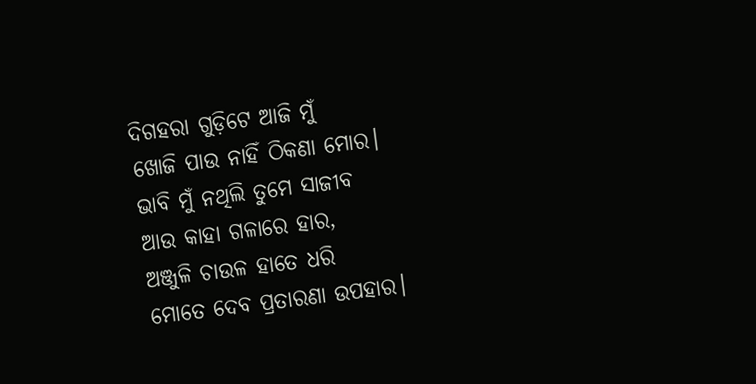ଦିଗହରା ଗୁଡ଼ିଟେ ଆଜି ମୁଁ
ଖୋଜି ପାଉ ନାହିଁ ଠିକଣା ମୋର।
ଭାବି ମୁଁ ନଥିଲି ତୁମେ ସାଜୀବ
ଆଉ କାହା ଗଳାରେ ହାର,
ଅଞ୍ଜୁଳି ଚାଉଳ ହାତେ ଧରି
ମୋତେ ଦେବ ପ୍ରତାରଣା ଉପହାର।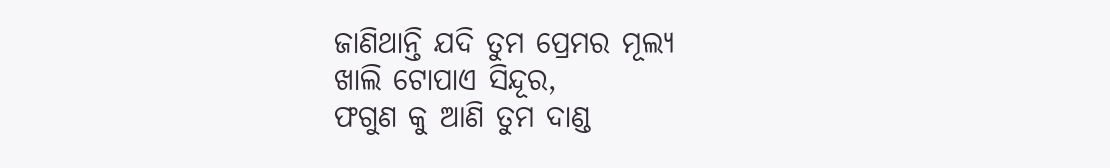ଜାଣିଥାନ୍ତି ଯଦି ତୁମ ପ୍ରେମର ମୂଲ୍ୟ
ଖାଲି ଟୋପାଏ ସିନ୍ଦୂର,
ଫଗୁଣ କୁ ଆଣି ତୁମ ଦାଣ୍ଡ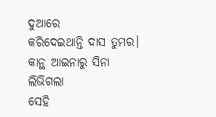ଦୁଆରେ
କରିଦେଇଥାନ୍ତି ଦାସ ତୁମର।
କାନ୍ଥ ଆଇନାରୁ ସିନା ଲିଭିଗଲା
ସେହି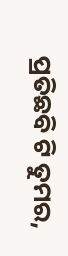ପ୍ରତିଛବି ଟି ତୁମର,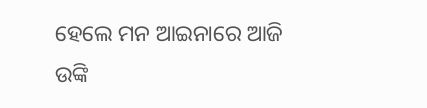ହେଲେ ମନ ଆଇନାରେ ଆଜି
ଉଙ୍କି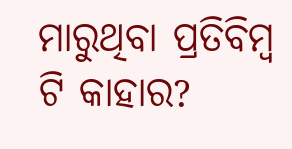ମାରୁଥିବା ପ୍ରତିବିମ୍ବ ଟି କାହାର?